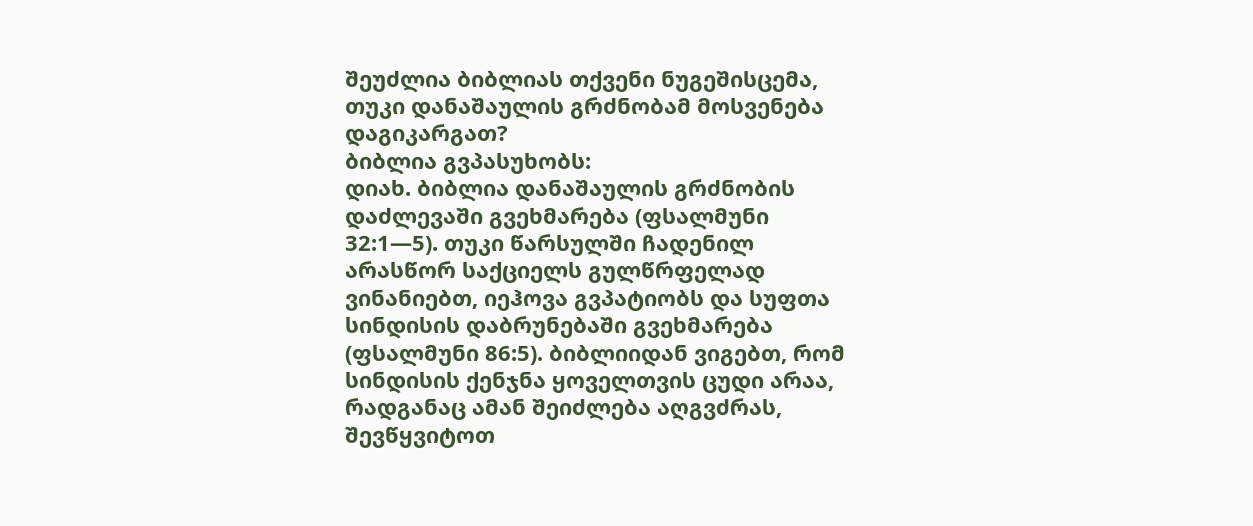შეუძლია ბიბლიას თქვენი ნუგეშისცემა, თუკი დანაშაულის გრძნობამ მოსვენება დაგიკარგათ?
ბიბლია გვპასუხობს:
დიახ. ბიბლია დანაშაულის გრძნობის დაძლევაში გვეხმარება (ფსალმუნი 32:1—5). თუკი წარსულში ჩადენილ არასწორ საქციელს გულწრფელად ვინანიებთ, იეჰოვა გვპატიობს და სუფთა სინდისის დაბრუნებაში გვეხმარება (ფსალმუნი 86:5). ბიბლიიდან ვიგებთ, რომ სინდისის ქენჯნა ყოველთვის ცუდი არაა, რადგანაც ამან შეიძლება აღგვძრას, შევწყვიტოთ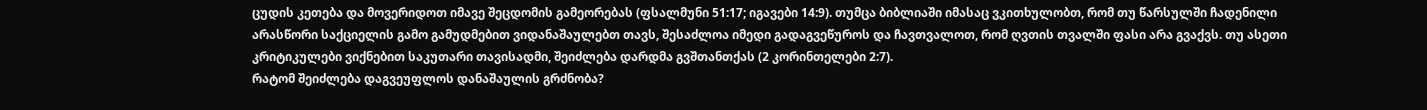ცუდის კეთება და მოვერიდოთ იმავე შეცდომის გამეორებას (ფსალმუნი 51:17; იგავები 14:9). თუმცა ბიბლიაში იმასაც ვკითხულობთ, რომ თუ წარსულში ჩადენილი არასწორი საქციელის გამო გამუდმებით ვიდანაშაულებთ თავს, შესაძლოა იმედი გადაგვეწუროს და ჩავთვალოთ, რომ ღვთის თვალში ფასი არა გვაქვს. თუ ასეთი კრიტიკულები ვიქნებით საკუთარი თავისადმი, შეიძლება დარდმა გვშთანთქას (2 კორინთელები 2:7).
რატომ შეიძლება დაგვეუფლოს დანაშაულის გრძნობა?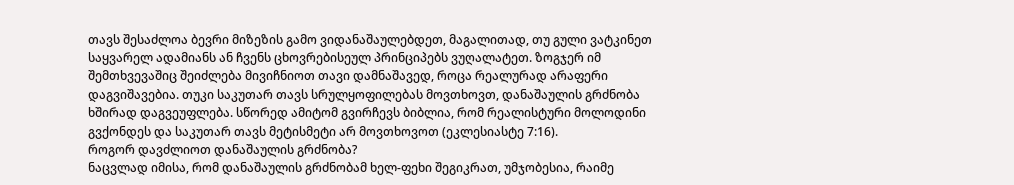თავს შესაძლოა ბევრი მიზეზის გამო ვიდანაშაულებდეთ, მაგალითად, თუ გული ვატკინეთ საყვარელ ადამიანს ან ჩვენს ცხოვრებისეულ პრინციპებს ვუღალატეთ. ზოგჯერ იმ შემთხვევაშიც შეიძლება მივიჩნიოთ თავი დამნაშავედ, როცა რეალურად არაფერი დაგვიშავებია. თუკი საკუთარ თავს სრულყოფილებას მოვთხოვთ, დანაშაულის გრძნობა ხშირად დაგვეუფლება. სწორედ ამიტომ გვირჩევს ბიბლია, რომ რეალისტური მოლოდინი გვქონდეს და საკუთარ თავს მეტისმეტი არ მოვთხოვოთ (ეკლესიასტე 7:16).
როგორ დავძლიოთ დანაშაულის გრძნობა?
ნაცვლად იმისა, რომ დანაშაულის გრძნობამ ხელ-ფეხი შეგიკრათ, უმჯობესია, რაიმე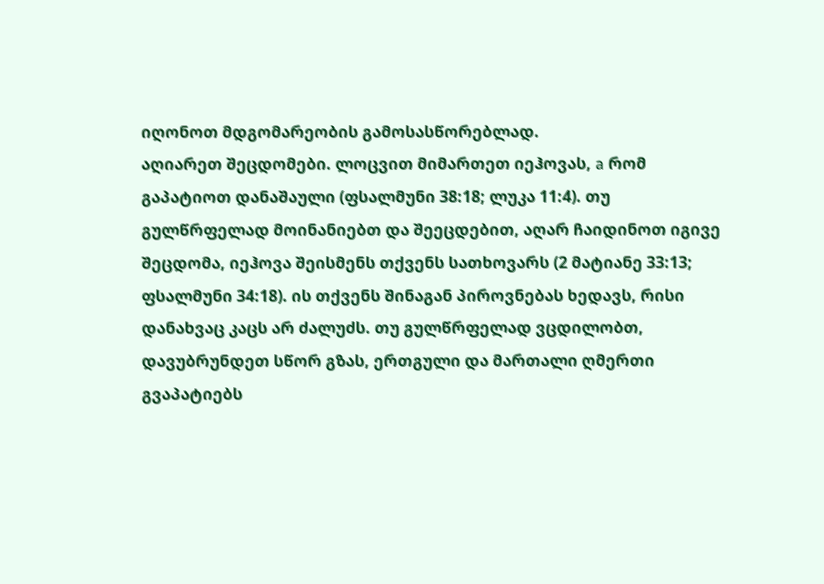იღონოთ მდგომარეობის გამოსასწორებლად.
აღიარეთ შეცდომები. ლოცვით მიმართეთ იეჰოვას, a რომ გაპატიოთ დანაშაული (ფსალმუნი 38:18; ლუკა 11:4). თუ გულწრფელად მოინანიებთ და შეეცდებით, აღარ ჩაიდინოთ იგივე შეცდომა, იეჰოვა შეისმენს თქვენს სათხოვარს (2 მატიანე 33:13; ფსალმუნი 34:18). ის თქვენს შინაგან პიროვნებას ხედავს, რისი დანახვაც კაცს არ ძალუძს. თუ გულწრფელად ვცდილობთ, დავუბრუნდეთ სწორ გზას, ერთგული და მართალი ღმერთი გვაპატიებს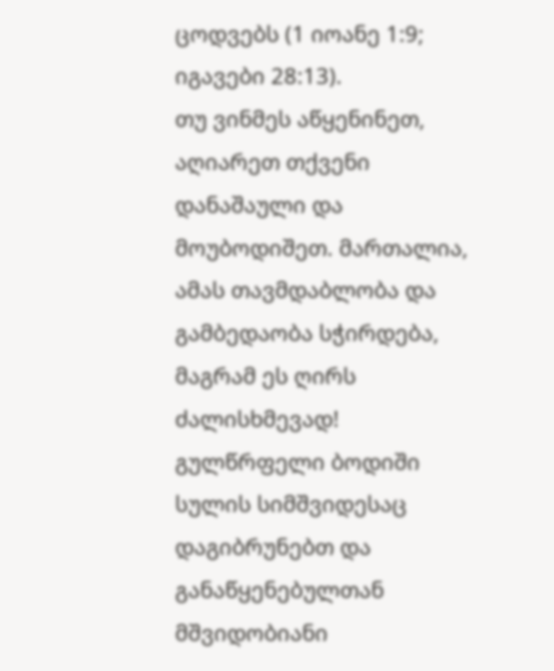ცოდვებს (1 იოანე 1:9; იგავები 28:13).
თუ ვინმეს აწყენინეთ, აღიარეთ თქვენი დანაშაული და მოუბოდიშეთ. მართალია, ამას თავმდაბლობა და გამბედაობა სჭირდება, მაგრამ ეს ღირს ძალისხმევად! გულწრფელი ბოდიში სულის სიმშვიდესაც დაგიბრუნებთ და განაწყენებულთან მშვიდობიანი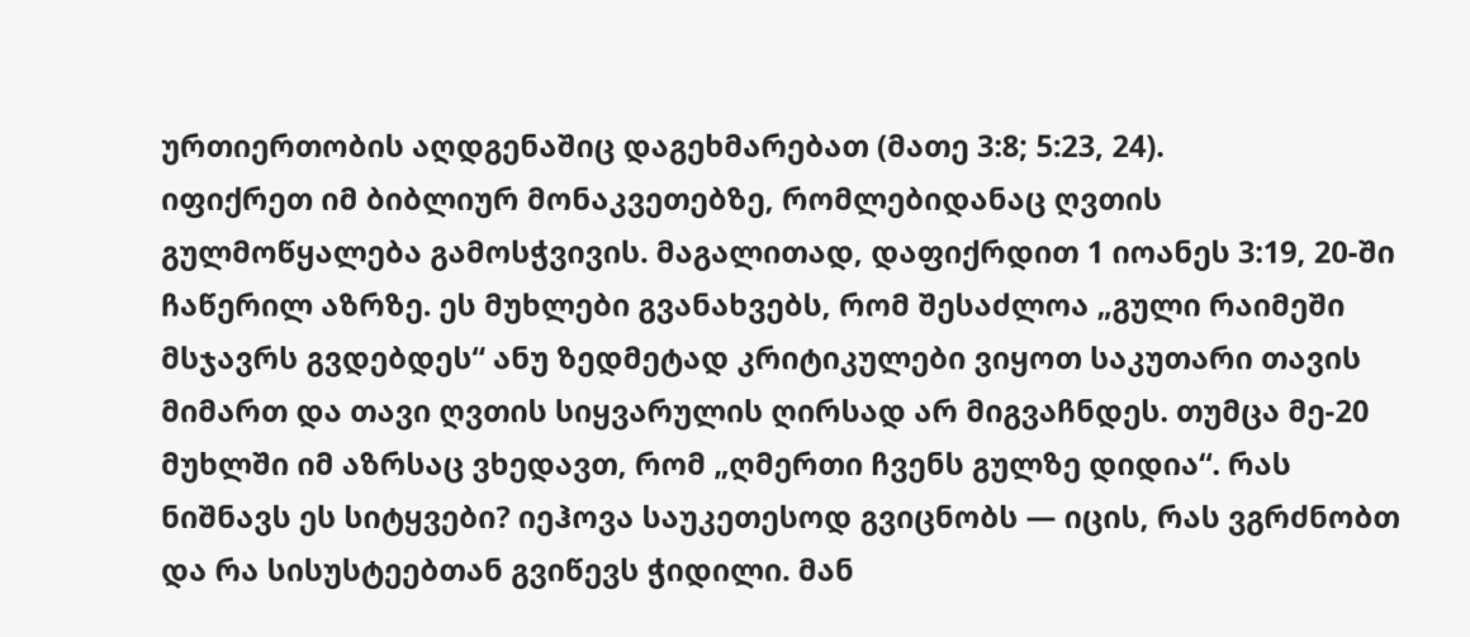ურთიერთობის აღდგენაშიც დაგეხმარებათ (მათე 3:8; 5:23, 24).
იფიქრეთ იმ ბიბლიურ მონაკვეთებზე, რომლებიდანაც ღვთის გულმოწყალება გამოსჭვივის. მაგალითად, დაფიქრდით 1 იოანეს 3:19, 20-ში ჩაწერილ აზრზე. ეს მუხლები გვანახვებს, რომ შესაძლოა „გული რაიმეში მსჯავრს გვდებდეს“ ანუ ზედმეტად კრიტიკულები ვიყოთ საკუთარი თავის მიმართ და თავი ღვთის სიყვარულის ღირსად არ მიგვაჩნდეს. თუმცა მე-20 მუხლში იმ აზრსაც ვხედავთ, რომ „ღმერთი ჩვენს გულზე დიდია“. რას ნიშნავს ეს სიტყვები? იეჰოვა საუკეთესოდ გვიცნობს — იცის, რას ვგრძნობთ და რა სისუსტეებთან გვიწევს ჭიდილი. მან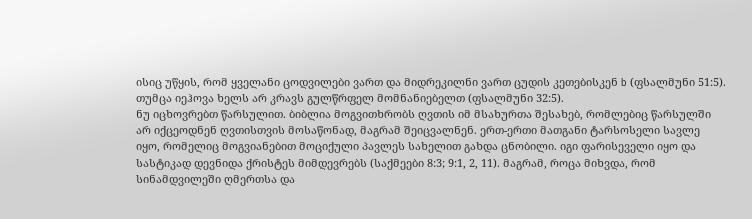ისიც უწყის, რომ ყველანი ცოდვილები ვართ და მიდრეკილნი ვართ ცუდის კეთებისკენ b (ფსალმუნი 51:5). თუმცა იეჰოვა ხელს არ კრავს გულწრფელ მომნანიებელთ (ფსალმუნი 32:5).
ნუ იცხოვრებთ წარსულით. ბიბლია მოგვითხრობს ღვთის იმ მსახურთა შესახებ, რომლებიც წარსულში არ იქცეოდნენ ღვთისთვის მოსაწონად, მაგრამ შეიცვალნენ. ერთ-ერთი მათგანი ტარსოსელი სავლე იყო, რომელიც მოგვიანებით მოციქული პავლეს სახელით გახდა ცნობილი. იგი ფარისეველი იყო და სასტიკად დევნიდა ქრისტეს მიმდევრებს (საქმეები 8:3; 9:1, 2, 11). მაგრამ, როცა მიხვდა, რომ სინამდვილეში ღმერთსა და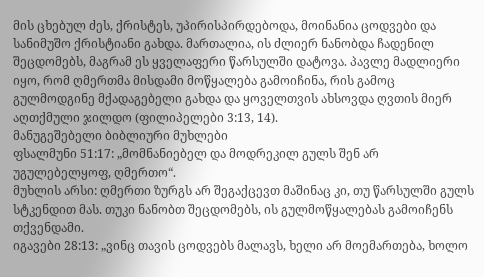მის ცხებულ ძეს, ქრისტეს, უპირისპირდებოდა, მოინანია ცოდვები და სანიმუშო ქრისტიანი გახდა. მართალია, ის ძლიერ ნანობდა ჩადენილ შეცდომებს, მაგრამ ეს ყველაფერი წარსულში დატოვა. პავლე მადლიერი იყო, რომ ღმერთმა მისდამი მოწყალება გამოიჩინა, რის გამოც გულმოდგინე მქადაგებელი გახდა და ყოველთვის ახსოვდა ღვთის მიერ აღთქმული ჯილდო (ფილიპელები 3:13, 14).
მანუგეშებელი ბიბლიური მუხლები
ფსალმუნი 51:17: „მომნანიებელ და მოდრეკილ გულს შენ არ უგულებელყოფ, ღმერთო“.
მუხლის არსი: ღმერთი ზურგს არ შეგაქცევთ მაშინაც კი, თუ წარსულში გულს სტკენდით მას. თუკი ნანობთ შეცდომებს, ის გულმოწყალებას გამოიჩენს თქვენდამი.
იგავები 28:13: „ვინც თავის ცოდვებს მალავს, ხელი არ მოემართება, ხოლო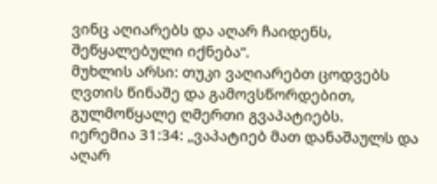ვინც აღიარებს და აღარ ჩაიდენს, შეწყალებული იქნება“.
მუხლის არსი: თუკი ვაღიარებთ ცოდვებს ღვთის წინაშე და გამოვსწორდებით, გულმოწყალე ღმერთი გვაპატიებს.
იერემია 31:34: „ვაპატიებ მათ დანაშაულს და აღარ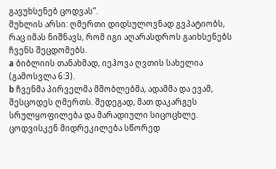გავუხსენებ ცოდვას“.
მუხლის არსი: ღმერთი დიდსულოვნად გვპატიობს, რაც იმას ნიშნავს, რომ იგი აღარასდროს გაიხსენებს ჩვენს შეცდომებს.
a ბიბლიის თანახმად, იეჰოვა ღვთის სახელია (გამოსვლა 6:3).
b ჩვენმა პირველმა მშობლებმა, ადამმა და ევამ, შესცოდეს ღმერთს. შედეგად, მათ დაკარგეს სრულყოფილება და მარადიული სიცოცხლე. ცოდვისკენ მიდრეკილება სწორედ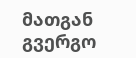მათგან გვერგო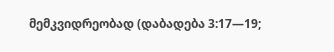მემკვიდრეობად (დაბადება 3:17—19;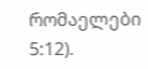რომაელები 5:12).